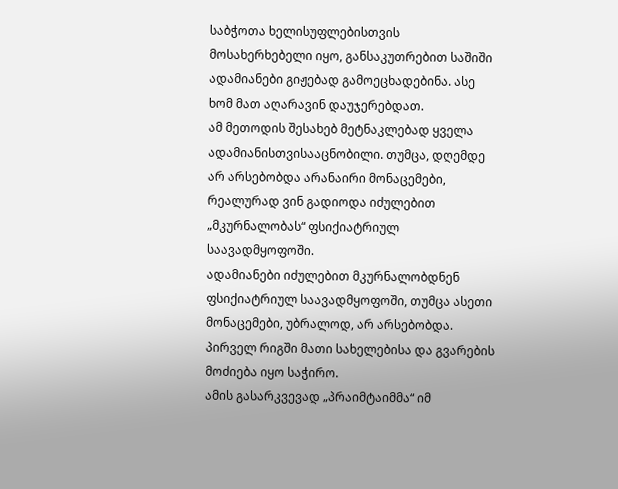საბჭოთა ხელისუფლებისთვის მოსახერხებელი იყო, განსაკუთრებით საშიში ადამიანები გიჟებად გამოეცხადებინა. ასე ხომ მათ აღარავინ დაუჯერებდათ.
ამ მეთოდის შესახებ მეტნაკლებად ყველა ადამიანისთვისააცნობილი. თუმცა, დღემდე არ არსებობდა არანაირი მონაცემები, რეალურად ვინ გადიოდა იძულებით „მკურნალობას“ ფსიქიატრიულ საავადმყოფოში.
ადამიანები იძულებით მკურნალობდნენ ფსიქიატრიულ საავადმყოფოში, თუმცა ასეთი მონაცემები, უბრალოდ, არ არსებობდა. პირველ რიგში მათი სახელებისა და გვარების მოძიება იყო საჭირო.
ამის გასარკვევად „პრაიმტაიმმა“ იმ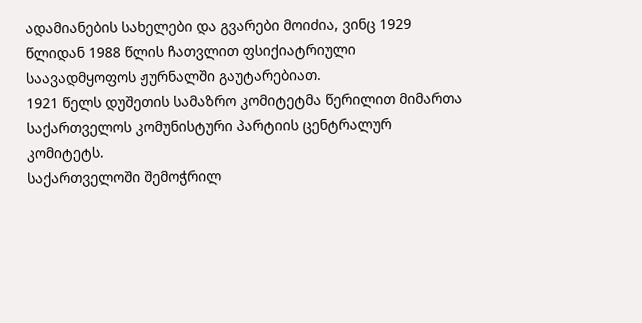ადამიანების სახელები და გვარები მოიძია, ვინც 1929 წლიდან 1988 წლის ჩათვლით ფსიქიატრიული საავადმყოფოს ჟურნალში გაუტარებიათ.
1921 წელს დუშეთის სამაზრო კომიტეტმა წერილით მიმართა საქართველოს კომუნისტური პარტიის ცენტრალურ კომიტეტს.
საქართველოში შემოჭრილ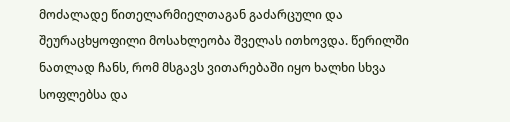მოძალადე წითელარმიელთაგან გაძარცული და შეურაცხყოფილი მოსახლეობა შველას ითხოვდა. წერილში ნათლად ჩანს, რომ მსგავს ვითარებაში იყო ხალხი სხვა სოფლებსა და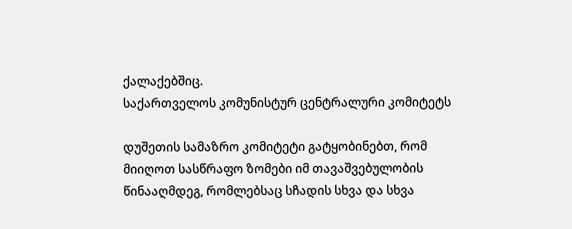ქალაქებშიც.
საქართველოს კომუნისტურ ცენტრალური კომიტეტს

დუშეთის სამაზრო კომიტეტი გატყობინებთ, რომ მიიღოთ სასწრაფო ზომები იმ თავაშვებულობის წინააღმდეგ, რომლებსაც სჩადის სხვა და სხვა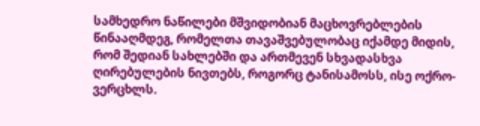სამხედრო ნაწილები მშვიდობიან მაცხოვრებლების წინააღმდეგ, რომელთა თავაშვებულობაც იქამდე მიდის, რომ შედიან სახლებში და ართმევენ სხვადასხვა ღირებულების ნივთებს, როგორც ტანისამოსს, ისე ოქრო-ვერცხლს.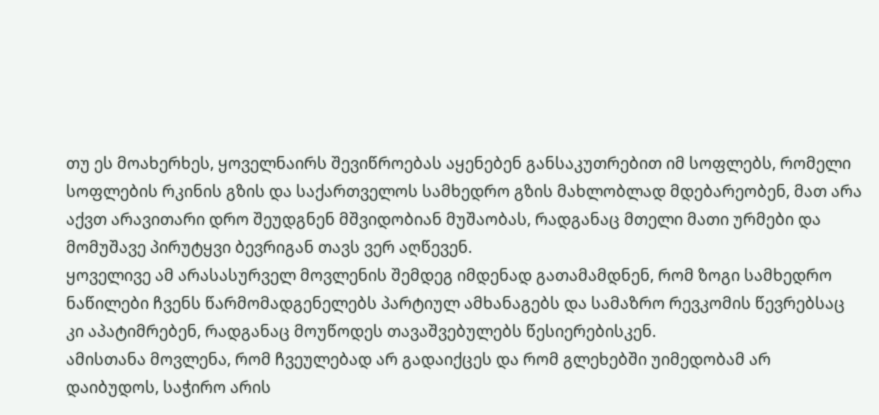თუ ეს მოახერხეს, ყოველნაირს შევიწროებას აყენებენ განსაკუთრებით იმ სოფლებს, რომელი სოფლების რკინის გზის და საქართველოს სამხედრო გზის მახლობლად მდებარეობენ, მათ არა აქვთ არავითარი დრო შეუდგნენ მშვიდობიან მუშაობას, რადგანაც მთელი მათი ურმები და მომუშავე პირუტყვი ბევრიგან თავს ვერ აღწევენ.
ყოველივე ამ არასასურველ მოვლენის შემდეგ იმდენად გათამამდნენ, რომ ზოგი სამხედრო ნაწილები ჩვენს წარმომადგენელებს პარტიულ ამხანაგებს და სამაზრო რევკომის წევრებსაც კი აპატიმრებენ, რადგანაც მოუწოდეს თავაშვებულებს წესიერებისკენ.
ამისთანა მოვლენა, რომ ჩვეულებად არ გადაიქცეს და რომ გლეხებში უიმედობამ არ დაიბუდოს, საჭირო არის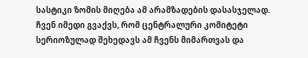სასტიკი ზომის მიღება ამ არამზადების დასასჯელად. ჩვენ იმედი გვაქვს, რომ ცენტრალური კომიტეტი სერიოზულად შეხედავს ამ ჩვენს მიმართვას და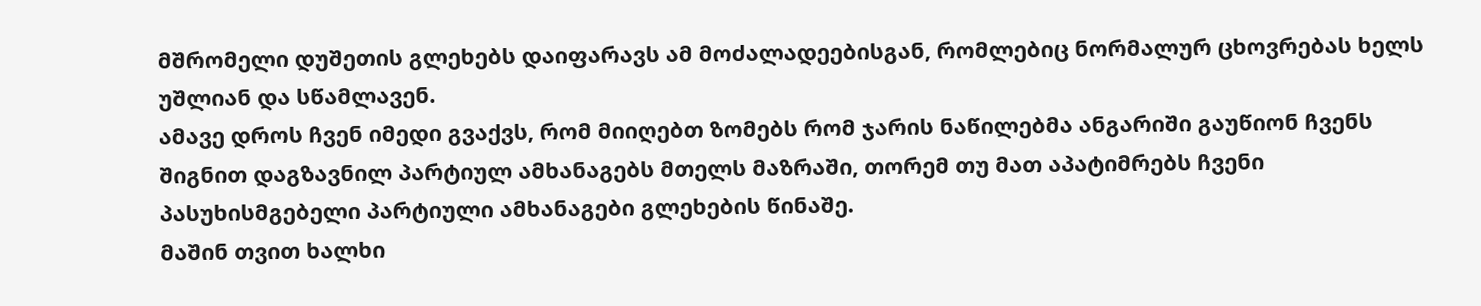მშრომელი დუშეთის გლეხებს დაიფარავს ამ მოძალადეებისგან, რომლებიც ნორმალურ ცხოვრებას ხელს უშლიან და სწამლავენ.
ამავე დროს ჩვენ იმედი გვაქვს, რომ მიიღებთ ზომებს რომ ჯარის ნაწილებმა ანგარიში გაუწიონ ჩვენს შიგნით დაგზავნილ პარტიულ ამხანაგებს მთელს მაზრაში, თორემ თუ მათ აპატიმრებს ჩვენი პასუხისმგებელი პარტიული ამხანაგები გლეხების წინაშე.
მაშინ თვით ხალხი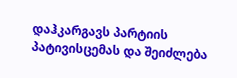დაჰკარგავს პარტიის პატივისცემას და შეიძლება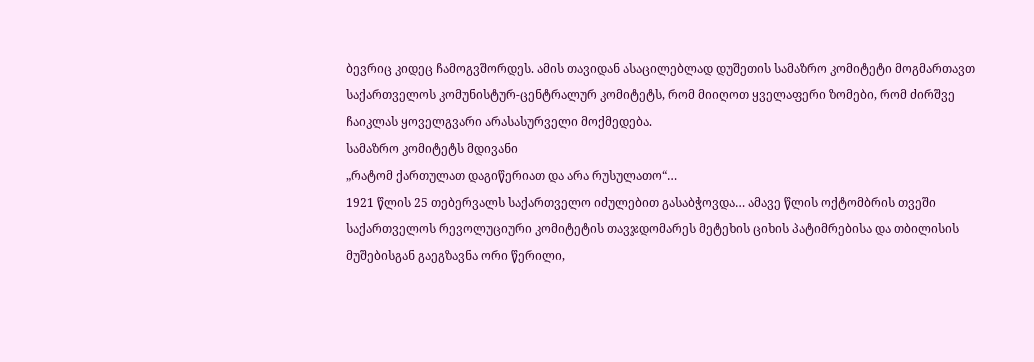ბევრიც კიდეც ჩამოგვშორდეს. ამის თავიდან ასაცილებლად დუშეთის სამაზრო კომიტეტი მოგმართავთ საქართველოს კომუნისტურ-ცენტრალურ კომიტეტს, რომ მიიღოთ ყველაფერი ზომები, რომ ძირშვე ჩაიკლას ყოველგვარი არასასურველი მოქმედება.
სამაზრო კომიტეტს მდივანი
„რატომ ქართულათ დაგიწერიათ და არა რუსულათო“…
1921 წლის 25 თებერვალს საქართველო იძულებით გასაბჭოვდა… ამავე წლის ოქტომბრის თვეში საქართველოს რევოლუციური კომიტეტის თავჯდომარეს მეტეხის ციხის პატიმრებისა და თბილისის მუშებისგან გაეგზავნა ორი წერილი,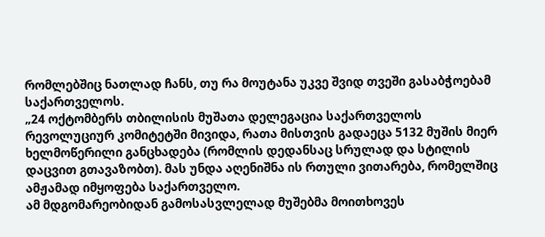რომლებშიც ნათლად ჩანს, თუ რა მოუტანა უკვე შვიდ თვეში გასაბჭოებამ საქართველოს.
„24 ოქტომბერს თბილისის მუშათა დელეგაცია საქართველოს რევოლუციურ კომიტეტში მივიდა, რათა მისთვის გადაეცა 5132 მუშის მიერ ხელმოწერილი განცხადება (რომლის დედანსაც სრულად და სტილის დაცვით გთავაზობთ). მას უნდა აღენიშნა ის რთული ვითარება, რომელშიც ამჟამად იმყოფება საქართველო.
ამ მდგომარეობიდან გამოსასვლელად მუშებმა მოითხოვეს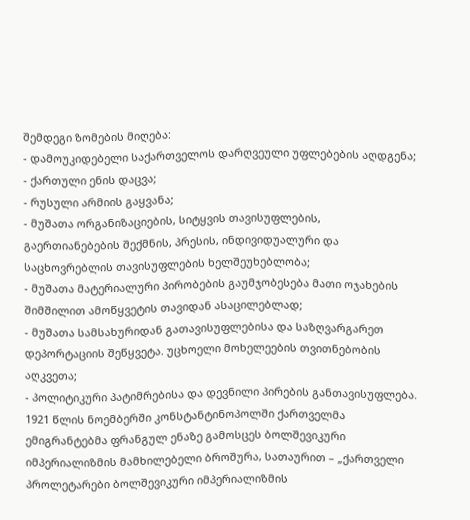შემდეგი ზომების მიღება:
- დამოუკიდებელი საქართველოს დარღვეული უფლებების აღდგენა;
- ქართული ენის დაცვა;
- რუსული არმიის გაყვანა;
- მუშათა ორგანიზაციების, სიტყვის თავისუფლების, გაერთიანებების შექმნის, პრესის, ინდივიდუალური და საცხოვრებლის თავისუფლების ხელშეუხებლობა;
- მუშათა მატერიალური პირობების გაუმჯობესება მათი ოჯახების შიმშილით ამოწყვეტის თავიდან ასაცილებლად;
- მუშათა სამსახურიდან გათავისუფლებისა და საზღვარგარეთ დეპორტაციის შეწყვეტა. უცხოელი მოხელეების თვითნებობის აღკვეთა;
- პოლიტიკური პატიმრებისა და დევნილი პირების განთავისუფლება.
1921 წლის ნოემბერში კონსტანტინოპოლში ქართველმა ემიგრანტებმა ფრანგულ ენაზე გამოსცეს ბოლშევიკური იმპერიალიზმის მამხილებელი ბროშურა, სათაურით – „ქართველი პროლეტარები ბოლშევიკური იმპერიალიზმის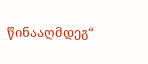წინააღმდეგ“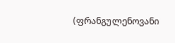(ფრანგულენოვანი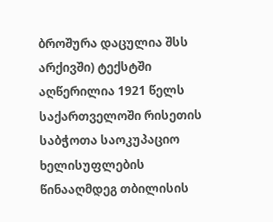ბროშურა დაცულია შსს არქივში) ტექსტში აღწერილია 1921 წელს საქართველოში რისეთის საბჭოთა საოკუპაციო ხელისუფლების წინააღმდეგ თბილისის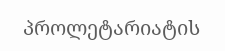პროლეტარიატის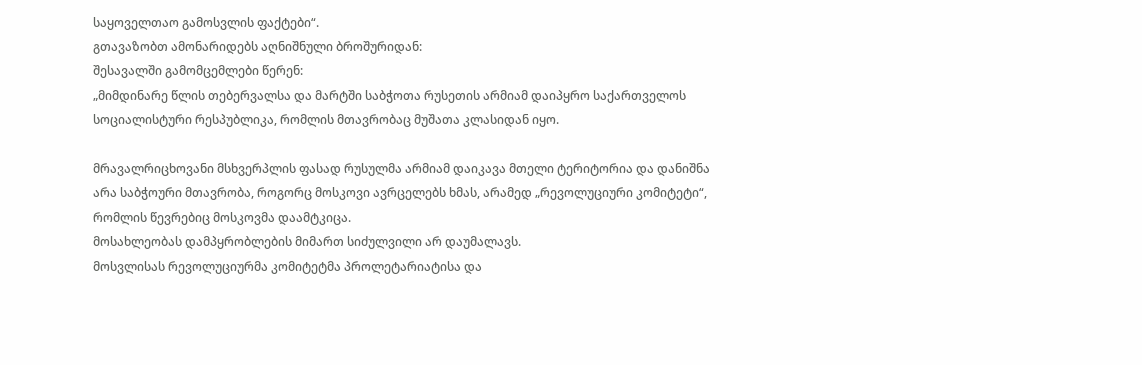საყოველთაო გამოსვლის ფაქტები“.
გთავაზობთ ამონარიდებს აღნიშნული ბროშურიდან:
შესავალში გამომცემლები წერენ:
„მიმდინარე წლის თებერვალსა და მარტში საბჭოთა რუსეთის არმიამ დაიპყრო საქართველოს სოციალისტური რესპუბლიკა, რომლის მთავრობაც მუშათა კლასიდან იყო.

მრავალრიცხოვანი მსხვერპლის ფასად რუსულმა არმიამ დაიკავა მთელი ტერიტორია და დანიშნა არა საბჭოური მთავრობა, როგორც მოსკოვი ავრცელებს ხმას, არამედ „რევოლუციური კომიტეტი“, რომლის წევრებიც მოსკოვმა დაამტკიცა.
მოსახლეობას დამპყრობლების მიმართ სიძულვილი არ დაუმალავს.
მოსვლისას რევოლუციურმა კომიტეტმა პროლეტარიატისა და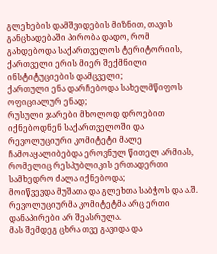გლეხების დამშვიდების მიზნით, თავის განცხადებაში პირობა დადო, რომ გახდებოდა საქართველოს ტერიტორიის, ქართველი ერის მიერ შექმნილი ინსტიტუციების დამცველი;
ქართული ენა დარჩებოდა სახელმწიფოს ოფიციალურ ენად;
რუსული ჯარები მხოლოდ დროებით იქნებოდნენ საქართველოში და რევოლუციური კომიტეტი მალე ჩამოაყალიბებდა ეროვნულ წითელ არმიას, რომელიც რესპუბლიკის ერთადერთი სამხედრო ძალა იქნებოდა;
მოიწვევდა მუშათა და გლეხთა საბჭოს და ა.შ. რევოლუციურმა კომიტეტმა არც ერთი დანაპირები არ შეასრულა.
მას შემდეგ ცხრა თვე გავიდა და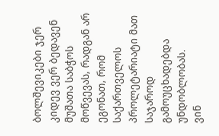ბოლშევიკები ჯერ კიდევ ვერ ბედავენ მუშათა საბჭოს მოწვევას, რადგან არ ეგონათ, რომ საქართველოს პროლეტარიატი მათ საჯაროდ გამოუცხადებდა უნდობლობას.
ვინ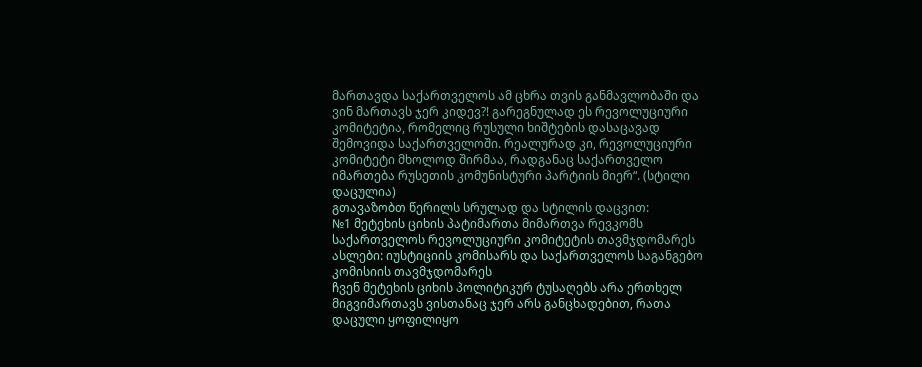მართავდა საქართველოს ამ ცხრა თვის განმავლობაში და ვინ მართავს ჯერ კიდევ?! გარეგნულად ეს რევოლუციური კომიტეტია, რომელიც რუსული ხიშტების დასაცავად შემოვიდა საქართველოში. რეალურად კი, რევოლუციური კომიტეტი მხოლოდ შირმაა, რადგანაც საქართველო იმართება რუსეთის კომუნისტური პარტიის მიერ“. (სტილი დაცულია)
გთავაზობთ წერილს სრულად და სტილის დაცვით:
№1 მეტეხის ციხის პატიმართა მიმართვა რევკომს
საქართველოს რევოლუციური კომიტეტის თავმჯდომარეს
ასლები: იუსტიციის კომისარს და საქართველოს საგანგებო კომისიის თავმჯდომარეს
ჩვენ მეტეხის ციხის პოლიტიკურ ტუსაღებს არა ერთხელ მიგვიმართავს ვისთანაც ჯერ არს განცხადებით, რათა დაცული ყოფილიყო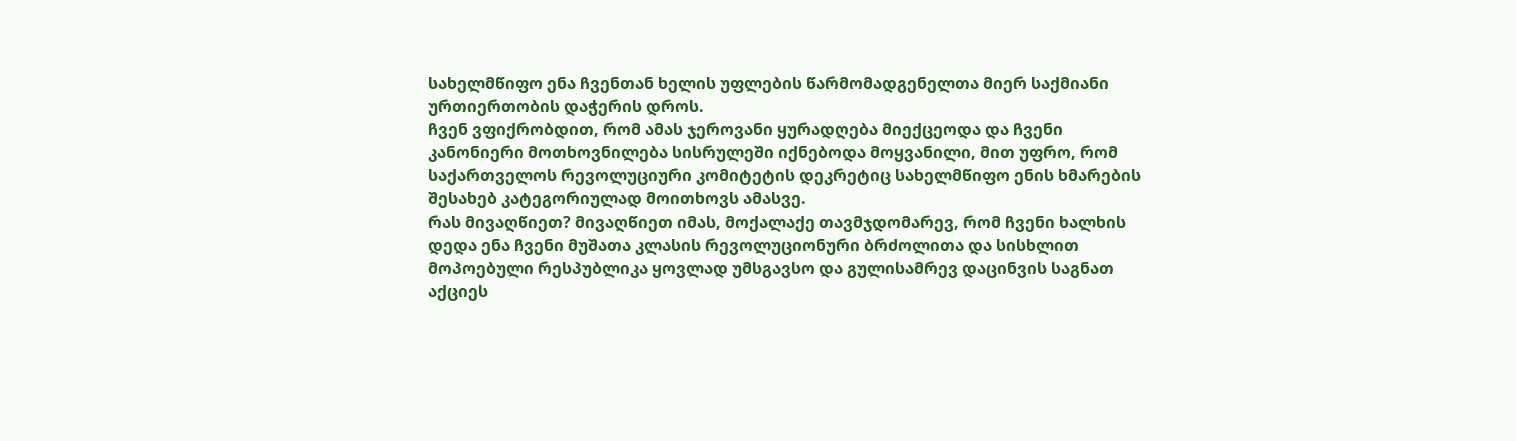სახელმწიფო ენა ჩვენთან ხელის უფლების წარმომადგენელთა მიერ საქმიანი ურთიერთობის დაჭერის დროს.
ჩვენ ვფიქრობდით, რომ ამას ჯეროვანი ყურადღება მიექცეოდა და ჩვენი კანონიერი მოთხოვნილება სისრულეში იქნებოდა მოყვანილი, მით უფრო, რომ საქართველოს რევოლუციური კომიტეტის დეკრეტიც სახელმწიფო ენის ხმარების შესახებ კატეგორიულად მოითხოვს ამასვე.
რას მივაღწიეთ? მივაღწიეთ იმას, მოქალაქე თავმჯდომარევ, რომ ჩვენი ხალხის დედა ენა ჩვენი მუშათა კლასის რევოლუციონური ბრძოლითა და სისხლით მოპოებული რესპუბლიკა ყოვლად უმსგავსო და გულისამრევ დაცინვის საგნათ აქციეს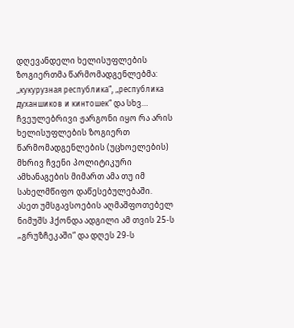დღევანდელი ხელისუფლების ზოგიერთმა წარმომადგენლებმა:
„кукурузная республика“, „республика духаншиков и кинтошек“ და სხვ… ჩვეულებრივი ჟარგონი იყო რა არის ხელისუფლების ზოგიერთ წარმომადგენლების (უცხოელების) მხრივ ჩვენი პოლიტიკური ამხანაგების მიმართ ამა თუ იმ სახელმწიფო დაწესებულებაში.
ასეთ უმსგავსოების აღმაშფოთებელ ნიმუშს ჰქონდა ადგილი ამ თვის 25-ს „გრუზჩეკაში“ და დღეს 29-ს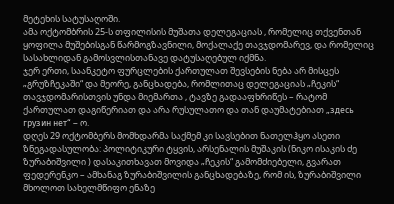მეტეხის სატუსაღოში.
ამა ოქტომბრის 25-ს თფილისის მუშათა დელეგაციას , რომელიც თქვენთან ყოფილა მუშებისგან წარმოგზავნილი, მოქალაქე თავჯდომარევ, და რომელიც სასახლიდან გამოსვლისთანავე დატუსაღებულ იქმნა.
ჯერ ერთი, საანკეტო ფურცლების ქართულათ შევსების ნება არ მისცეს „გრუზჩეკაში“ და მეორე, განცხადება, რომლითაც დელეგაციას „ჩეკის“ თავჯდომარისთვის უნდა მიემართა , ტავზე გადააფხრიწეს – რატომ ქართულათ დაგიწერიათ და არა რუსულათო და თან დაუმატებიათ „здесь грузин нет“ – ო.
დღეს 29 ოქტომბერს მომხდარმა საქმემ კი სავსებით ნათელჰყო ასეთი ზნეგადასულობა: პოლიტიკური ტყვის, არსენალის მუშაკის (ნიკო ისაკის ძე ზურაბიშვილი ) დასაკითხავათ მოვიდა „ჩეკის“ გამომძიებელი, გვარათ ფედერენკო – ამხანაგ ზურაბიშვილის განცხადებაზე, რომ ის, ზურაბიშვილი მხოლოთ სახელმწიფო ენაზე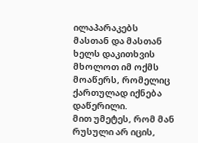ილაპარაკებს მასთან და მასთან ხელს დაკითხვის მხოლოთ იმ ოქმს მოაწერს, რომელიც ქართულად იქნება დაწერილი.
მით უმეტეს, რომ მან რუსული არ იცის,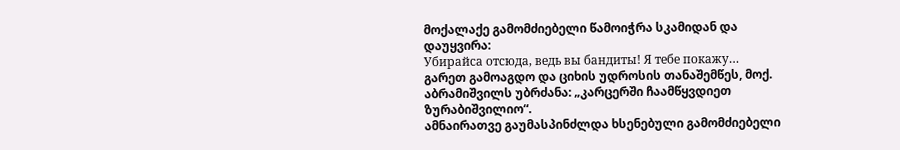მოქალაქე გამომძიებელი წამოიჭრა სკამიდან და დაუყვირა:
Убирайса отсюда, ведь вы бандиты! Я тебе покажу… გარეთ გამოაგდო და ციხის უდროსის თანაშემწეს, მოქ. აბრამიშვილს უბრძანა: „კარცერში ჩაამწყვდიეთ ზურაბიშვილიო“.
ამნაირათვე გაუმასპინძლდა ხსენებული გამომძიებელი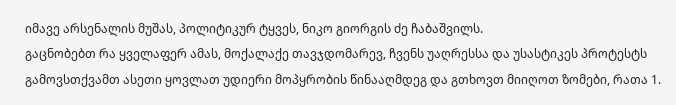იმავე არსენალის მუშას, პოლიტიკურ ტყვეს, ნიკო გიორგის ძე ჩაბაშვილს.
გაცნობებთ რა ყველაფერ ამას, მოქალაქე თავჯდომარევ, ჩვენს უაღრესსა და უსასტიკეს პროტესტს გამოვსთქვამთ ასეთი ყოვლათ უდიერი მოპყრობის წინააღმდეგ და გთხოვთ მიიღოთ ზომები, რათა 1.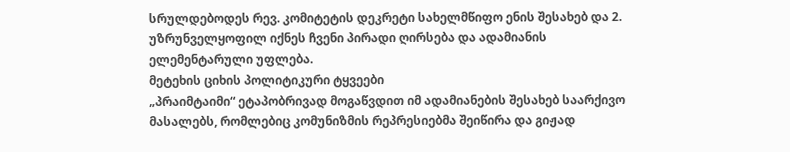სრულდებოდეს რევ. კომიტეტის დეკრეტი სახელმწიფო ენის შესახებ და 2. უზრუნველყოფილ იქნეს ჩვენი პირადი ღირსება და ადამიანის ელემენტარული უფლება.
მეტეხის ციხის პოლიტიკური ტყვეები
„პრაიმტაიმი“ ეტაპობრივად მოგაწვდით იმ ადამიანების შესახებ საარქივო მასალებს, რომლებიც კომუნიზმის რეპრესიებმა შეიწირა და გიჟად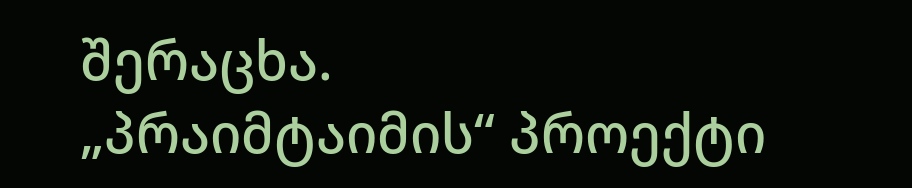შერაცხა.
„პრაიმტაიმის“ პროექტი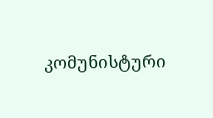კომუნისტური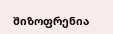შიზოფრენია